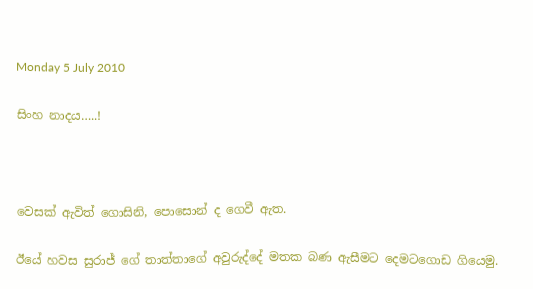Monday 5 July 2010

සිංහ නාදය…..!



වෙසක් ඇවිත් ගොසිනි, පොසොන් ද ගෙවී ඇත.

ඊයේ හවස සුරාජ් ගේ තාත්තාගේ අවුරුද්දේ මතක බණ ඇසීමට දෙමටගොඩ ගියෙමු.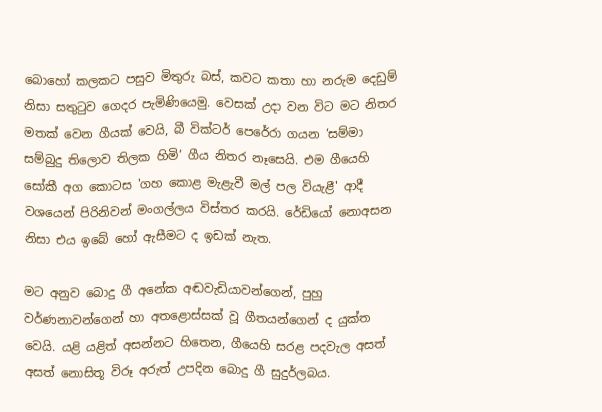බොහෝ කලකට පසුව මිතුරු බස්, කවට කතා හා නරුම දෙඩුම් නිසා සතුටුව ගෙදර පැමිණියෙමු. වෙසක් උදා වන විට මට නිතර මතක් වෙන ගීයක් වෙයි, බී වික්ටර් පෙරේරා ගයන ‘සම්මා සම්බුදු තිලොව තිලක හිමි’ ගීය නිතර නෑසෙයි. එම ගීයෙහි සෝකී අග කොටස 'ගහ කොළ මැළැවී මල් පල වියැළී' ආදී වශයෙන් පිරිනිවන් මංගල්ලය විස්තර කරයි. රේඩියෝ නොඅසන නිසා එය ඉබේ හෝ ඇසීමට ද ඉඩක් නැත.

මට අනුව බොදු ගී අනේක අඬවැඩියාවන්ගෙන්, පුහු වර්ණනාවන්ගෙන් හා අතළොස්සක් වූ ගීතයන්ගෙන් ද යුක්ත වෙයි. යළි යළිත් අසන්නට හිතෙන, ගීයෙහි සරළ පදවැල අසත් අසත් නොසිතූ විරූ අරුත් උපදින බොදු ගී සුදුර්ලබය.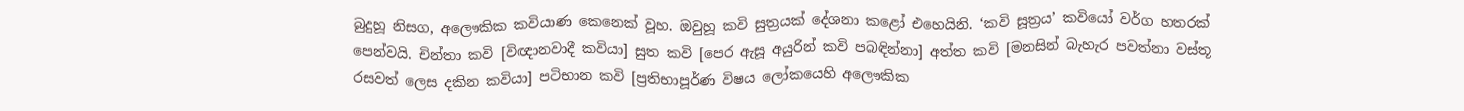බුදුහූ නිසග, අලෞකික කවියාණ කෙනෙක් වූහ. ඔවුහූ කවි සුත්‍රයක් දේශනා කළෝ එහෙයිනි. ‘කවි සූත්‍රය’ කවියෝ වර්ග හතරක් පෙන්වයි. චින්තා කවි [විඥානවාදී කවියා] සුත කවි [පෙර ඇසූ අයුරින් කවි පබඳින්නා] අත්ත කවි [මනසින් බැහැර පවත්නා වස්තූ රසවත් ලෙස දකින කවියා] පටිභාන කවි [ප්‍රතිභාපූර්ණ විෂය ලෝකයෙහි අලෞකික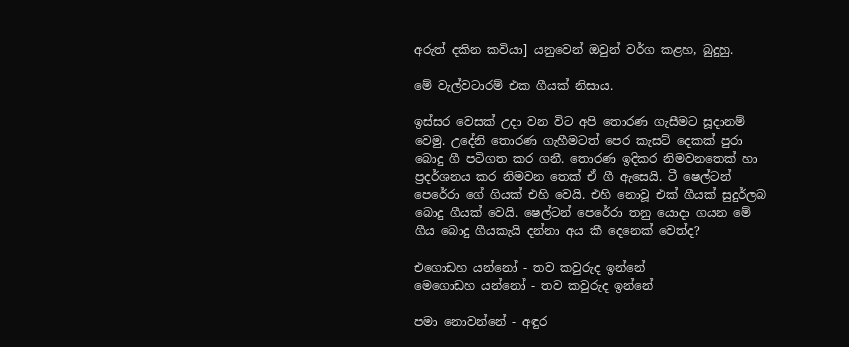අරුත් දකින කවියා] යනුවෙන් ඔවුන් වර්ග කළහ, බුදුහු.

මේ වැල්වටාරම් එක ගීයක් නිසාය.

ඉස්සර වෙසක් උදා වන විට අපි තොරණ ගැසීමට සූදානම් වෙමු. උදේනි තොරණ ගැහීමටත් පෙර කැසට් දෙකක් පුරා බොදු ගී පටිගත කර ගනී. තොරණ ඉදිකර නිමවනතෙක් හා ප්‍රදර්ශනය කර නිමවන තෙක් ඒ ගී ඇසෙයි. ටී ෂෙල්ටන් පෙරේරා ගේ ගියක් එහි වෙයි. එහි නොවූ එක් ගීයක් සුදුර්ලබ බොදු ගීයක් වෙයි. ෂෙල්ටන් පෙරේරා තනු යොදා ගයන මේ ගීය බොදු ගීයකැයි දන්නා අය කී දෙනෙක් වෙත්ද?

එගොඩහ යන්නෝ - තව කවුරුද ඉන්නේ
මෙගොඩහ යන්නෝ - තව කවුරුද ඉන්නේ

පමා නොවන්නේ - අඳුර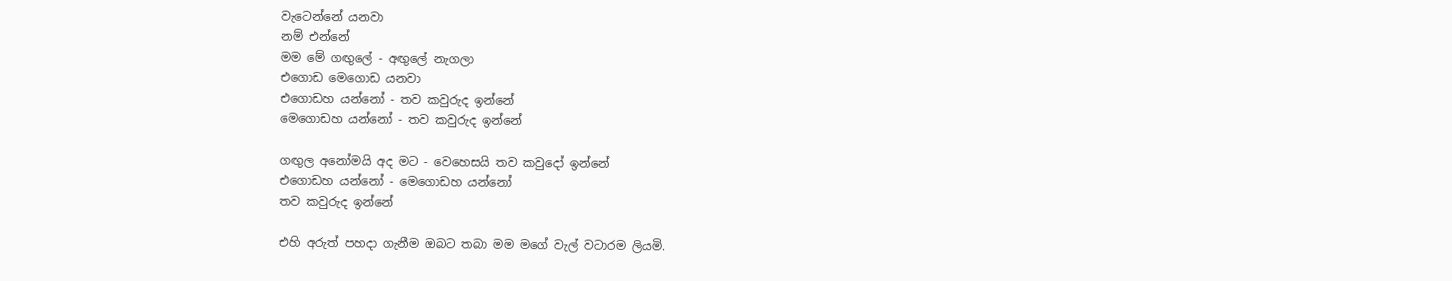වැටෙන්නේ යනවා
නම් එන්නේ
මම මේ ගඟුලේ - අඟුලේ නැගලා
එගොඩ මෙගොඩ යනවා
එගොඩහ යන්නෝ - තව කවුරුද ඉන්නේ
මෙගොඩහ යන්නෝ - තව කවුරුද ඉන්නේ

ගඟුල අනෝමයි අද මට - වෙහෙසයි තව කවුදෝ ඉන්නේ
එගොඩහ යන්නෝ - මෙගොඩහ යන්නෝ
තව කවුරුද ඉන්නේ

එහි අරුත් පහදා ගැනීම ඔබට තබා මම මගේ වැල් වටාරම ලියමි.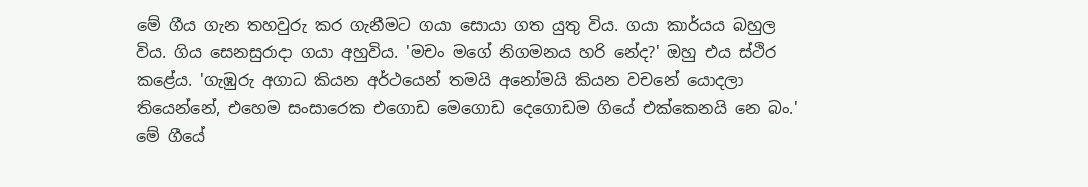මේ ගීය ගැන තහවුරු කර ගැනීමට ගයා සොයා ගත යුතු විය. ගයා කාර්යය බහුල විය. ගිය සෙනසුරාදා ගයා අහුවිය. 'මචං මගේ නිගමනය හරි නේද?' ඔහු එය ස්ථිර කළේය. 'ගැඹුරු අගාධ කියන අර්ථයෙන් තමයි අනෝමයි කියන වචනේ යොදලා තියෙන්නේ, එහෙම සංසාරෙක එගොඩ මෙගොඩ දෙගොඩම ගියේ එක්කෙනයි නෙ බං.' මේ ගීයේ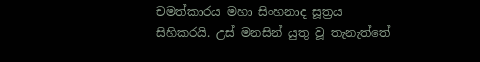චමත්කාරය මහා සිංහනාද සූත්‍රය සිහිකරයි. උස් මනසින් යුතු වූ තැනැත්තේ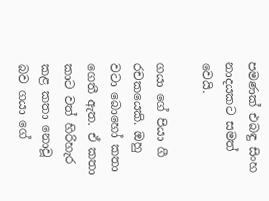පමණක් එබඳු සිංහ නාදයකට සමත් වෙයි.

ගයා ගේ පියා ගී රචකයෙකි. ඔහු වටා බොහෝ කතා ගෙතී ඇත. ඒ කතා කාට වත් හිරිහැර කළ කතා නොවූ බව ගයා ගේ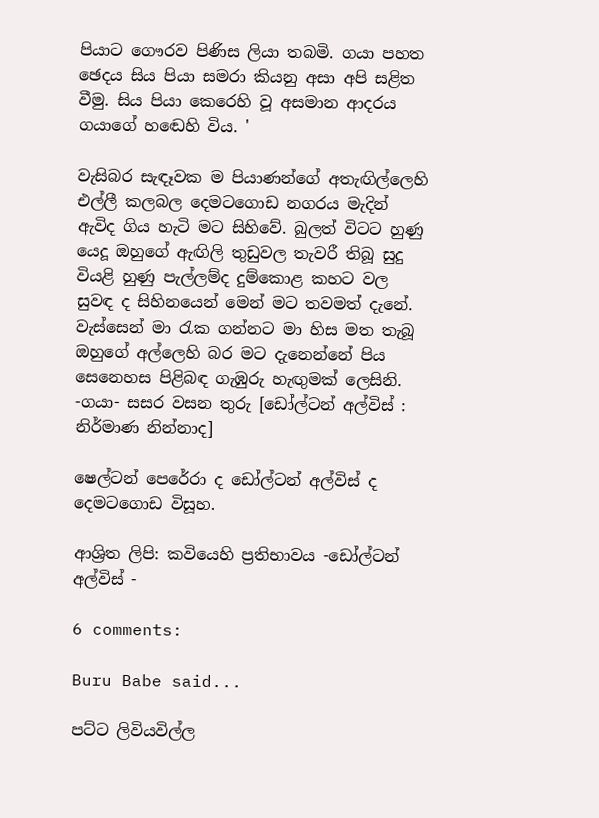පියාට ගෞරව පිණිස ලියා තබමි. ගයා පහත ඡෙදය සිය පියා සමරා කියනු අසා අපි සළිත වීමු. සිය පියා කෙරෙහි වූ අසමාන ආදරය ගයාගේ හඬෙහි විය. '

වැසිබර සැඳෑවක ම පියාණන්ගේ අතැඟිල්ලෙහි එල්ලී කලබල දෙමටගොඩ නගරය මැදින් ඇවිද ගිය හැටි මට සිහිවේ. බුලත් විටට හුණු යෙදූ ඔහුගේ ඇඟිලි තුඩුවල තැවරී තිබූ සුදු වියළි හුණු පැල්ලම්ද දුම්කොළ කහට වල සුවඳ ද සිහිනයෙන් මෙන් මට තවමත් දැනේ. වැස්සෙන් මා රැක ගන්නට මා හිස මත තැබූ ඔහුගේ අල්ලෙහි බර මට දැනෙන්නේ පිය සෙනෙහස පිළිබඳ ගැඹුරු හැඟුමක් ලෙසිනි.
-ගයා- සසර වසන තුරු [ඩෝල්ටන් අල්විස් : නිර්මාණ නින්නාද]

ෂෙල්ටන් පෙරේරා ද ඩෝල්ටන් අල්විස් ද දෙමටගොඩ විසූහ.

ආශ්‍රිත ලිපි: කවියෙහි ප්‍රතිභාවය -ඩෝල්ටන් අල්විස් -

6 comments:

Buru Babe said...

පට්ට ලිවියවිල්ල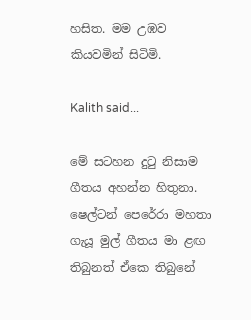හසිත. මම උඹව කියවමින් සිටිමි.

Kalith said...

මේ සටහන දුටු නිසාම ගීතය අහන්න හිතුනා. ෂෙල්ටන් පෙරේරා මහතා ගැයූ මුල් ගීතය මා ළඟ තිබුනත් ඒකෙ තිබුනේ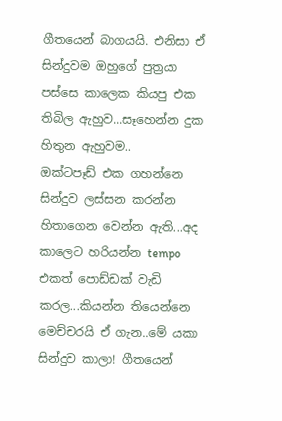ගීතයෙන් බාගයයි. එනිසා ඒ සින්දුවම ඔහුගේ පුත්‍රයා පස්සෙ කාලෙක කියපු එක තිබිල ඇහුව...සෑහෙන්න දුක හිතුන ඇහුවම..
ඔක්ටපෑඩ් එක ගහන්නෙ සින්දුව ලස්සන කරන්න හිතාගෙන වෙන්න ඇති...අද කාලෙට හරියන්න tempo එකත් පොඩ්ඩක් වැඩි කරල...කියන්න තියෙන්නෙ මෙච්චරයි ඒ ගැන..මේ යකා සින්දුව කාලා! ගීතයෙන්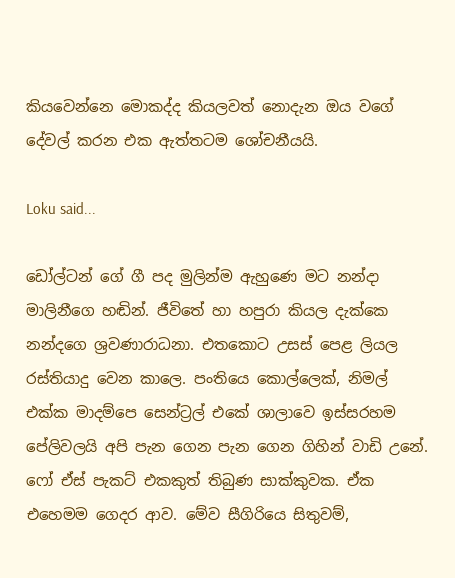කියවෙන්නෙ මොකද්ද කියලවත් නොදැන ඔය වගේ දේවල් කරන එක ඇත්තටම ශෝචනීයයි.

Loku said...

ඩෝල්ටන් ගේ ගී පද මුලින්ම ඇහුණෙ මට නන්දා මාලිනීගෙ හඬින්. ජීවිතේ හා හපුරා කියල දැක්කෙ නන්දගෙ ශ්‍රවණාරාධනා. එතකොට උසස් පෙළ ලියල රස්තියාදු වෙන කාලෙ. පංතියෙ කොල්ලෙක්, නිමල් එක්ක මාදම්පෙ සෙන්ට්‍රල් එකේ ශාලාවෙ ඉස්සරහම පේලිවලයි අපි පැන ගෙන පැන ගෙන ගිහින් වාඩි උනේ. ෆෝ ඒස් පැකට් එකකුත් තිබුණ සාක්කුවක. ඒක එහෙමම ගෙදර ආව. මේව සීගි‍රියෙ සිතුවම්,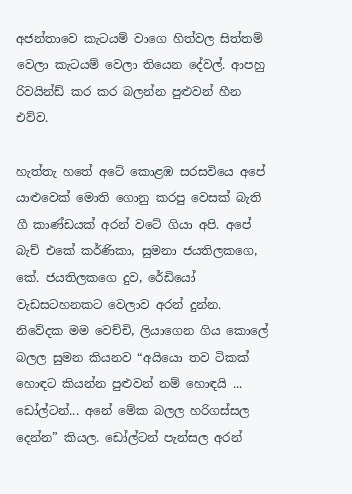අජන්තාවෙ කැටයම් වාගෙ හිත්වල සිත්තම් වෙලා කැටයම් වෙලා තියෙන දේවල්. ආපහු රිවයින්ඩ් කර කර බලන්න පුළුවන් හීන එව්ව.

හැත්තැ හතේ අටේ කොළඹ සරසවියෙ අපේ යාළුවෙක් මොති ගොනු කරපු වෙසක් බැති ගී කාණ්ඩයක් අරන් වටේ ගියා අපි. අපේ බැච් එකේ කර්ණිකා, සුමනා ජයතිලකගෙ, කේ. ජයතිලකගෙ දුව, රේඩියෝ වැඩසටහනකට වෙලාව අරන් දුන්න. නිවේදක මම වෙච්චි, ලියාගෙන ගිය කොලේ බලල සුමන කියනව “අයියො තව ටිකක් හොඳට කියන්න පුළුවන් නම් හොඳයි ... ඩෝල්ටන්... අනේ මේක බලල හරිගස්සල දෙන්න” කියල. ඩෝල්ටන් පැන්සල අරන්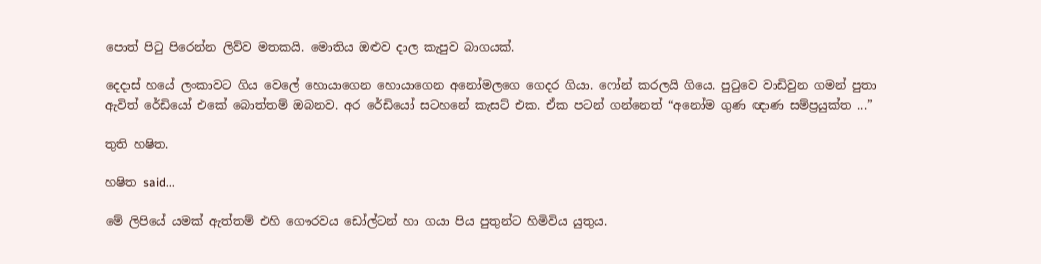පොත් පිටු පිරෙන්න ලිව්ව මතකයි. මොතිය ඔළුව දාල ‍කැපුව බාගයක්.

දෙදාස් හයේ ලංකාවට ගිය වෙලේ හොයාගෙන හොය‍ාගෙන අනෝමලගෙ ගෙදර ගියා. ෆෝන් කරලයි ගියෙ. පුටුවෙ වාඩිවුන ගමන් පුතා ඇවිත් රේඩියෝ එකේ බොත්තම් ඔබනව. අර රේඩියෝ සටහනේ කැසට් එක. ඒක පටන් ගන්නෙත් “අනෝම ගුණ ඥාණ සම්ප්‍රයුක්ත ...”

තුති හෂිත.

හෂිත said...

මේ ලිපියේ යමක් ඇත්තම් එහි ගෞරවය ඩෝල්ටන් හා ගයා පිය පුතුන්ට හිමිවිය යුතුය.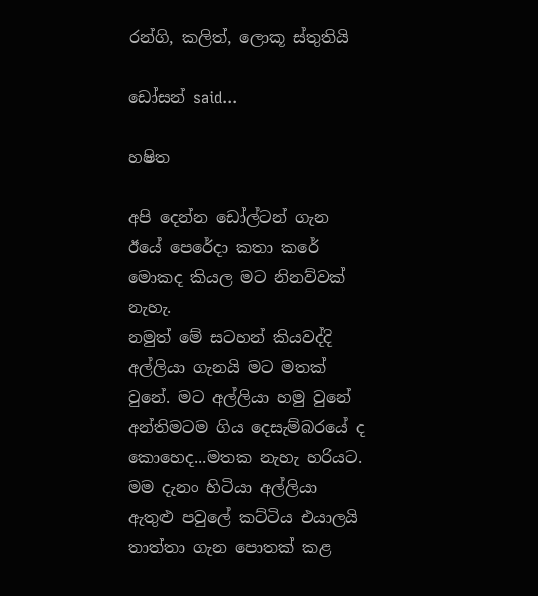රන්ගි, කලිත්, ලොකූ ස්තුතියි

ඩෝසන් said...

හෂිත

අපි දෙන්න ඩෝල්ටන් ගැන ඊයේ පෙරේදා කතා කරේ මොකද කියල මට නිනව්වක් නැහැ.
නමුත් මේ සටහන් කියවද්දි අල්ලියා ගැනයි මට මතක් වුනේ. මට අල්ලියා හමු වුනේ අන්තිම‍ටම ‍ගිය දෙසැම්බරයේ ද කොහෙද...මතක නැහැ හරියට. මම දැනං හිටියා අල්ලියා ඇතුළු පවුලේ කට්ටිය එයාලයි තාත්තා ගැන පොතක් කළ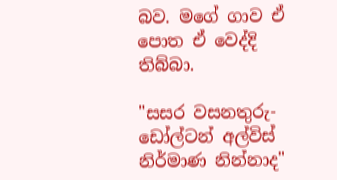බව. මගේ ගාව ඒ පොත ඒ වෙද්දි තිබ්බා.

"සසර වසනතුරු-ඩෝල්ටන් අල්විස් නිර්මාණ නින්නාද"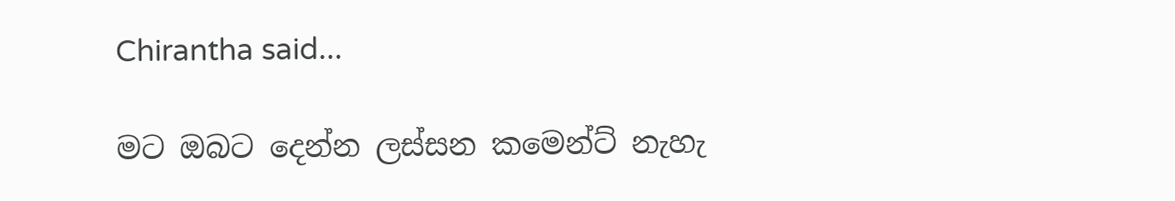Chirantha said...

මට ඔබට දෙන්න ලස්සන කමෙන්ට් නැහැ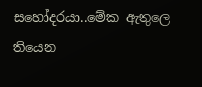සහෝදරයා..මේක ඇතුලෙ තියෙන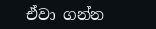ඒවා ගන්න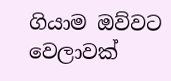ගියාම ඔව්වට වෙලාවක්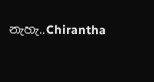නැහැ..Chirantha